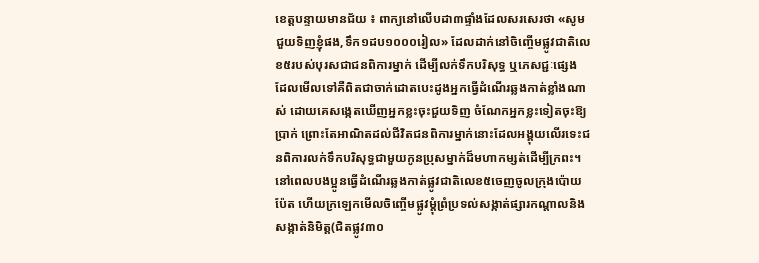ខេត្តបន្ទាយមានជ័យ ៖ ពាក្យនៅលើបដា៣ផ្ទាំងដែលសរសេរថា «សូមជួយទិញខ្ញុំផង,ទឹក១ដប១០០០រៀល» ដែលដាក់នៅចិញ្ចើមផ្លូវជាតិលេខ៥របស់បុរសជាជនពិការម្នាក់ ដើម្បីលក់ទឹកបរិសុទ្ធ ឬភេសជ្ជៈផ្សេង ដែលមើលទៅគឺពិតជាចាក់ដោតបេះដូងអ្នកធ្វើដំណើរឆ្លងកាត់ខ្លាំងណាស់ ដោយគេសង្កេតឃើញអ្នកខ្លះចុះជួយទិញ ចំណែកអ្នកខ្លះទៀតចុះឱ្យប្រាក់ ព្រោះតែអាណិតដល់ជីវិតជនពិការម្នាក់នោះដែលអង្គុយលើរទេះជនពិការលក់ទឹកបរិសុទ្ធជាមួយកូនប្រុសម្នាក់ដ៏មហាកម្សត់ដើម្បីក្រពះ។
នៅពេលបងប្អូនធ្វើដំណើរឆ្លងកាត់ផ្លូវជាតិលេខ៥ចេញចូលក្រុងប៉ោយប៉ែត ហើយក្រឡេកមើលចិញ្ចើមផ្លូវម្តុំព្រំប្រទល់សង្កាត់ផ្សារកណ្តាលនិងសង្កាត់និមិត្ត(ជិតផ្លូវ៣០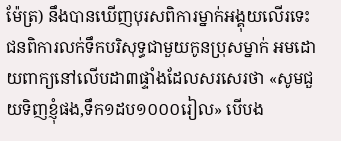ម៉ែត្រ) នឹងបានឃើញបុរសពិការម្នាក់អង្គុយលើរទេះជនពិការលក់ទឹកបរិសុទ្ធជាមួយកូនប្រុសម្នាក់ អមដោយពាក្យនៅលើបដា៣ផ្ទាំងដែលសរសេរថា «សូមជួយទិញខ្ញុំផង,ទឹក១ដប១០០០រៀល» បើបង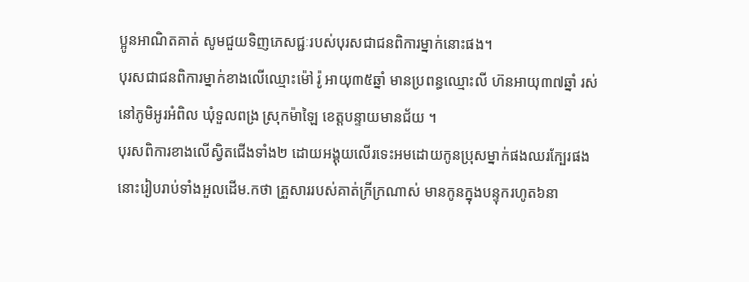ប្អូនអាណិតគាត់ សូមជួយទិញភេសជ្ជៈរបស់បុរសជាជនពិការម្នាក់នោះផង។
បុរសជាជនពិការម្នាក់ខាងលើឈ្មោះម៉ៅ រ៉ូ អាយុ៣៥ឆ្នាំ មានប្រពន្ធឈ្មោះលី ហ៊នអាយុ៣៧ឆ្នាំ រស់នៅភូមិអូរអំពិល ឃុំទួលពង្រ ស្រុកម៉ាឡៃ ខេត្តបន្ទាយមានជ័យ ។
បុរសពិការខាងលើស្វិតជើងទាំង២ ដោយអង្គុយលើរទេះអមដោយកូនប្រុសម្នាក់ផងឈរក្បែរផងនោះរៀបរាប់ទាំងអួលដើម.កថា គ្រួសាររបស់គាត់ក្រីក្រណាស់ មានកូនក្នុងបន្ទុករហូត៦នា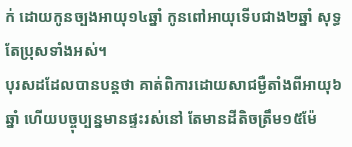ក់ ដោយកូនច្បងអាយុ១៤ឆ្នាំ កូនពៅអាយុទើបជាង២ឆ្នាំ សុទ្ធតែប្រុសទាំងអស់។
បុរសដដែលបានបន្តថា គាត់ពិការដោយសាជម្ងឺតាំងពីអាយុ៦ឆ្នាំ ហើយបច្ចុប្បន្នមានផ្ទះរស់នៅ តែមានដីតិចត្រឹម១៥ម៉ែ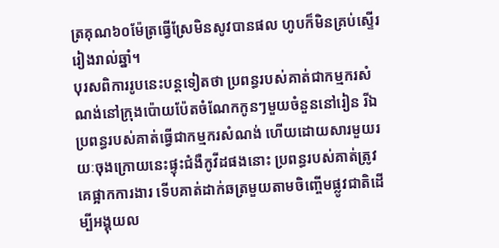ត្រគុណ៦០ម៉ែត្រធ្វើស្រែមិនសូវបានផល ហូបក៏មិនគ្រប់ស្ទើររៀងរាល់ឆ្នាំ។
បុរសពិការរូបនេះបន្តទៀតថា ប្រពន្ធរបស់គាត់ជាកម្មករសំណង់នៅក្រុងប៉ោយប៉ែតចំណែកកូនៗមួយចំនួននៅរៀន រីឯប្រពន្ធរបស់គាត់ធ្វើជាកម្មករសំណង់ ហើយដោយសារមួយរយៈចុងក្រោយនេះផ្ទុះជំងឺកូវីដផងនោះ ប្រពន្ធរបស់គាត់ត្រូវគេផ្អាកការងារ ទើបគាត់ដាក់ឆត្រមួយតាមចិញ្ចើមផ្លូវជាតិដើម្បីអង្គុយល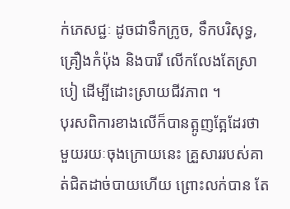ក់ភេសជ្ជៈ ដូចជាទឹកក្រូច, ទឹកបរិសុទ្ធ, គ្រឿងកំប៉ុង និងបារី លើកលែងតែស្រាបៀ ដើម្បីដោះស្រាយជីវភាព ។
បុរសពិការខាងលើក៏បានត្អូញត្អែដែរថា មួយរយៈចុងក្រោយនេះ គ្រួសាររបស់គាត់ជិតដាច់បាយហើយ ព្រោះលក់បាន តែ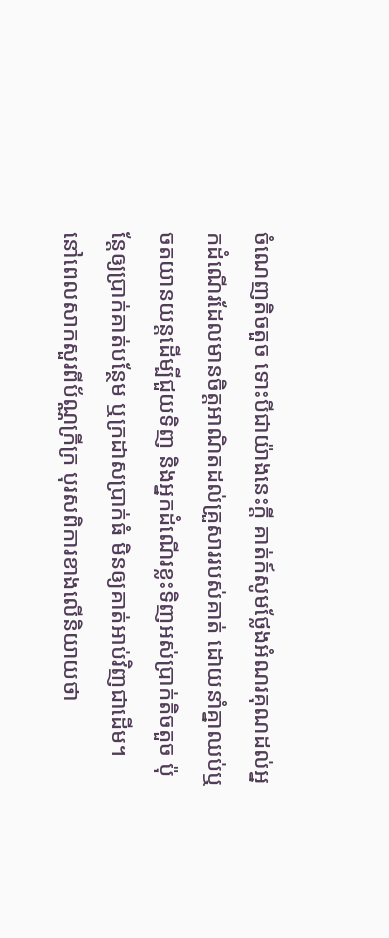ចំណេញតិចតួច ទោះបីជាយ៉ាងនេះក្តី គាត់ក៍សូមថ្លែងអំណរគុណដល់អ្នកដំណើរដែលមានចិត្តអាណិតដល់គ្រួសាររបស់គាត់ ដោយនាំគ្នាឈប់ឬចតយានយន្តដើម្បីជួយទិញ និងអ្នកដំណើរខ្លះទិញអស់ប្រាក់តិចតួច ប៉ុន្តែឲ្យប្រាក់គាត់បន្ថែម ឬក្រដាសប្រាក់ធំ មិនឲ្យគាត់អាប់វិញជាដើម។
នៅពេលសាកសួរពីប័ណ្ណក្រីក្រ បុរសពិការខាងលើនិយាយថា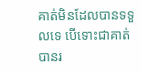គាត់មិនដែលបានទទួលទេ បើទោះជាគាត់បានរ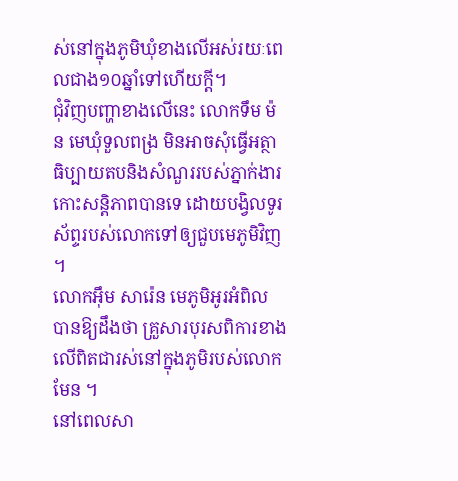ស់នៅក្នុងភូមិឃុំខាងលើអស់រយៈពេលជាង១០ឆ្នាំទៅហើយក្តី។
ជុំវិញបញ្ហាខាងលើនេះ លោកទឹម ម៉ន មេឃុំទួលពង្រ មិនអាចសុំធ្វើអត្ថាធិប្បាយតបនិងសំណួររបស់ភ្នាក់ងារកោះសន្តិភាពបានទេ ដោយបង្វិលទូរស័ព្ទរបស់លោកទៅឲ្យជួបមេភូមិវិញ ។
លោកអ៊ឹម សារ៉េន មេភូមិអូរអំពិល បានឱ្យដឹងថា គ្រួសារបុរសពិការខាងលើពិតជារស់នៅក្នុងភូមិរបស់លោកមែន ។
នៅពេលសា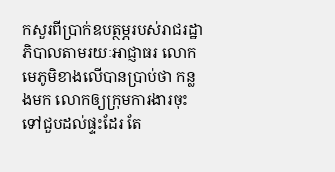កសួរពីប្រាក់ឧបត្ថម្ភរបស់រាជរដ្ឋាភិបាលតាមរយៈអាជ្ញាធរ លោកមេភូមិខាងលើបានប្រាប់ថា កន្លងមក លោកឲ្យក្រុមការងារចុះទៅជួបដល់ផ្ទះដែរ តែ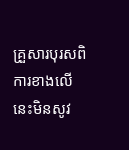គ្រួសារបុរសពិការខាងលើនេះមិនសូវ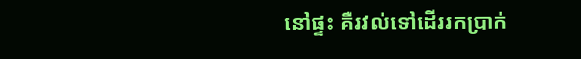នៅផ្ទះ គឺរវល់ទៅដើររកប្រាក់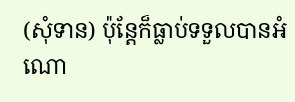(សុំទាន) ប៉ុន្តែក៏ធ្លាប់ទទួលបានអំណោ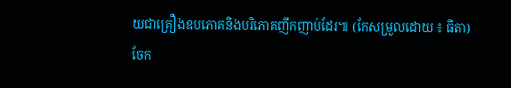យជាគ្រឿងឧបភោគនិងបរិភោគញឹកញាប់ដែរ៕ (កែសម្រួលដោយ ៖ ធីតា)
ចែក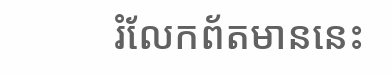រំលែកព័តមាននេះ